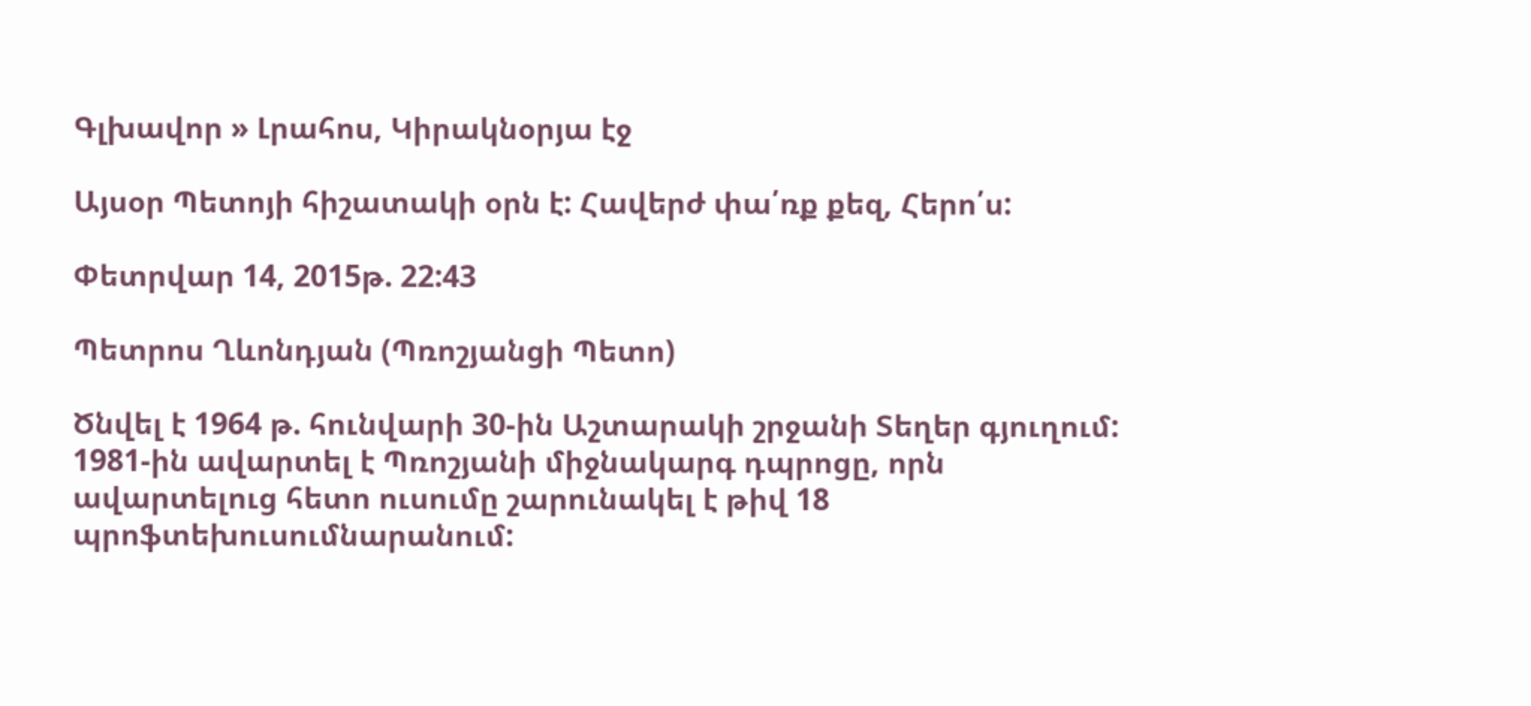Գլխավոր » Լրահոս, Կիրակնօրյա էջ

Այսօր Պետոյի հիշատակի օրն է: Հավերժ փա՛ռք քեզ, Հերո՛ս:

Փետրվար 14, 2015թ. 22:43

Պետրոս Ղևոնդյան (Պռոշյանցի Պետո)

Ծնվել է 1964 թ. հունվարի 30-ին Աշտարակի շրջանի Տեղեր գյուղում: 1981-ին ավարտել է Պռոշյանի միջնակարգ դպրոցը, որն ավարտելուց հետո ուսումը շարունակել է թիվ 18 պրոֆտեխուսումնարանում: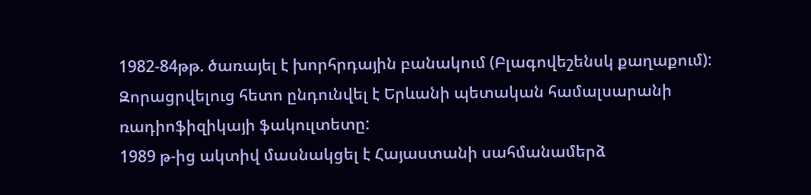1982-84թթ. ծառայել է խորհրդային բանակում (Բլագովեշենսկ քաղաքում): Զորացրվելուց հետո ընդունվել է Երևանի պետական համալսարանի ռադիոֆիզիկայի ֆակուլտետը:
1989 թ-ից ակտիվ մասնակցել է Հայաստանի սահմանամերձ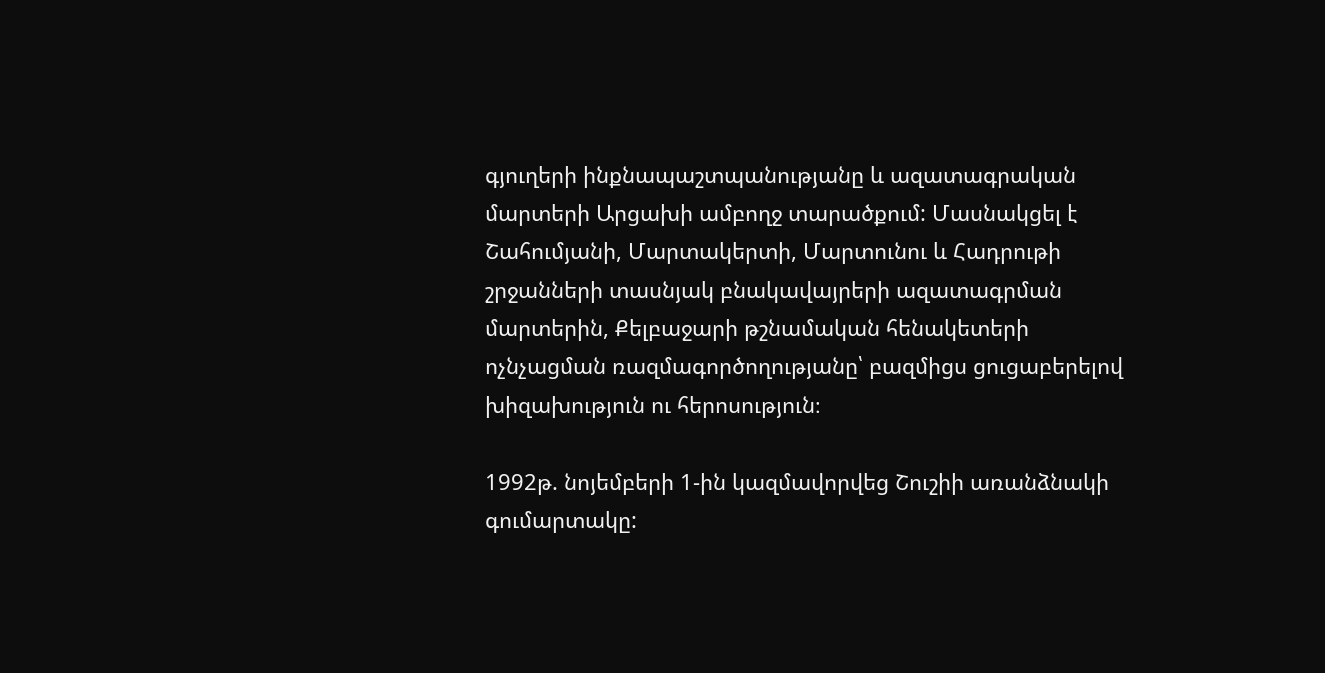գյուղերի ինքնապաշտպանությանը և ազատագրական մարտերի Արցախի ամբողջ տարածքում: Մասնակցել է Շահումյանի, Մարտակերտի, Մարտունու և Հադրութի շրջանների տասնյակ բնակավայրերի ազատագրման մարտերին, Քելբաջարի թշնամական հենակետերի ոչնչացման ռազմագործողությանը՝ բազմիցս ցուցաբերելով խիզախություն ու հերոսություն։

1992թ. նոյեմբերի 1-ին կազմավորվեց Շուշիի առանձնակի գումարտակը: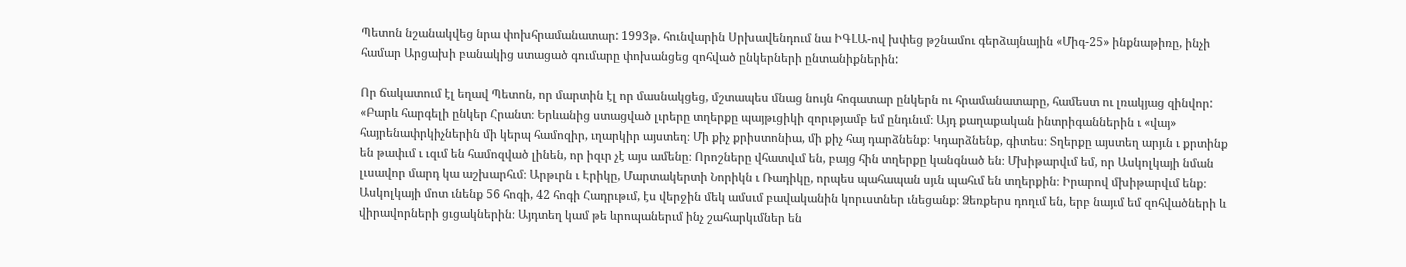Պետոն նշանակվեց նրա փոխհրամանատար: 1993թ. հունվարին Սրխավենդում նա ԻԳԼԱ-ով խփեց թշնամու գերձայնային «Միգ-25» ինքնաթիռը, ինչի համար Արցախի բանակից ստացած գումարը փոխանցեց զոհված ընկերների ընտանիքներին:

Որ ճակատում էլ եղավ Պետոն, որ մարտին էլ որ մասնակցեց, մշտապես մնաց նույն հոգատար ընկերն ու հրամանատարը, համեստ ու լռակյաց զինվոր: «Բարև հարգելի ընկեր Հրանտ։ Երևանից ստացված լւրերը տղերքը պայթւցիկի զորւթյամբ եմ ընդւնւմ։ Այդ քաղաքական ինտրիգաններին ւ «վայ» հայրենափրկիչներին մի կերպ համոզիր, ւղարկիր այստեղ։ Մի քիչ քրիստոնիա, մի քիչ հայ դարձնենք։ Կդարձնենք, գիտես։ Տղերքը այստեղ արյւն ւ քրտինք են թափւմ ւ ւզւմ են համոզված լինեն, որ իզւր չէ այս ամենը։ Որոշները վհատվւմ են, բայց հին տղերքը կանգնած են։ Մխիթարվւմ եմ, որ Ասկոլկայի նման լւսավոր մարդ կա աշխարհւմ։ Արթւրն ւ Էրիկը, Մարտակերտի Նորիկն ւ Ռադիկը, որպես պահապան սյւն պահւմ են տղերքին։ Իրարով մխիթարվւմ ենք։ Ասկոլկայի մոտ ւնենք 56 հոգի, 42 հոգի Հադրւթւմ, էս վերջին մեկ ամսւմ բավականին կորւստներ ւնեցանք։ Ձեռքերս դողւմ են, երբ նայւմ եմ զոհվածների և վիրավորների ցւցակներին։ Այդտեղ կամ թե ևրոպաներւմ ինչ շահարկւմներ են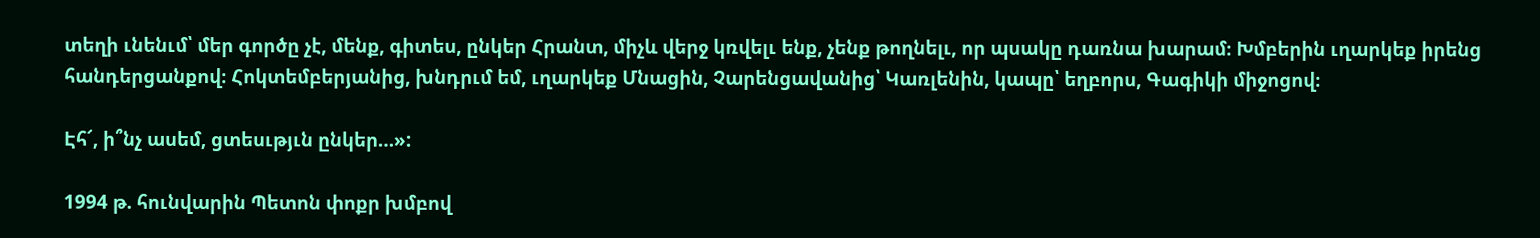տեղի ւնենւմ՝ մեր գործը չէ, մենք, գիտես, ընկեր Հրանտ, միչև վերջ կռվելւ ենք, չենք թողնելւ, որ պսակը դառնա խարամ։ Խմբերին ւղարկեք իրենց հանդերցանքով։ Հոկտեմբերյանից, խնդրւմ եմ, ւղարկեք Մնացին, Չարենցավանից՝ Կառլենին, կապը՝ եղբորս, Գագիկի միջոցով։

Էհ՜, ի՞նչ ասեմ, ցտեսւթյւն ընկեր…»:

1994 թ. հունվարին Պետոն փոքր խմբով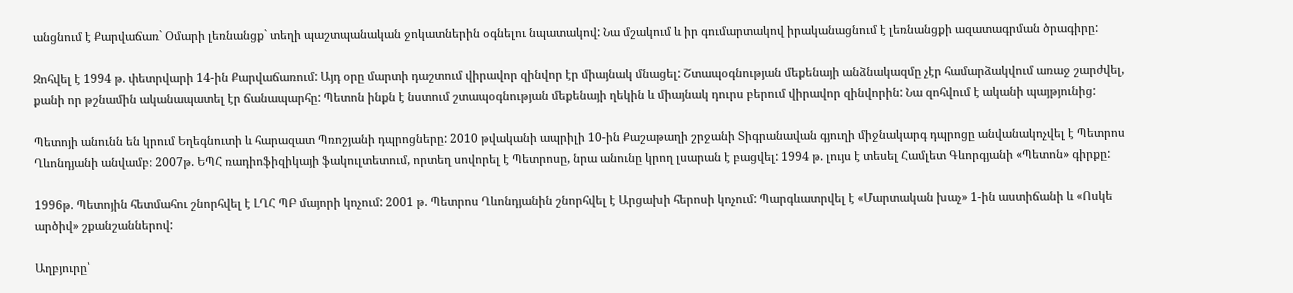անցնում է Քարվաճառ` Օմարի լեռնանցք` տեղի պաշտպանական ջոկատներին օգնելու նպատակով: Նա մշակում և իր գումարտակով իրականացնում է լեռնանցքի ազատագրման ծրագիրը:

Զոհվել է 1994 թ. փետրվարի 14-ին Քարվաճառում: Այդ օրը մարտի դաշտում վիրավոր զինվոր էր միայնակ մնացել: Շտապօգնության մեքենայի անձնակազմը չէր համարձակվում առաջ շարժվել, քանի որ թշնամին ականապատել էր ճանապարհը: Պետոն ինքն է նստում շտապօգնության մեքենայի ղեկին և միայնակ դուրս բերում վիրավոր զինվորին: Նա զոհվում է ականի պայթյունից:

Պետոյի անունն են կրում Եղեգնուտի և հարազատ Պռոշյանի դպրոցները: 2010 թվականի ապրիլի 10-ին Քաշաթաղի շրջանի Տիգրանավան գյուղի միջնակարգ դպրոցը անվանակոչվել է Պետրոս Ղևոնդյանի անվամբ։ 2007թ. ԵՊՀ ռադիոֆիզիկայի ֆակուլտետում, որտեղ սովորել է Պետրոսը, նրա անունը կրող լսարան է բացվել: 1994 թ. լույս է տեսել Համլետ Գևորգյանի «Պետոն» գիրքը:

1996թ. Պետոյին հետմահու շնորհվել է ԼՂՀ ՊԲ մայորի կոչում: 2001 թ. Պետրոս Ղևոնդյանին շնորհվել է Արցախի հերոսի կոչում: Պարգևատրվել է «Մարտական խաչ» 1-ին աստիճանի և «Ոսկե արծիվ» շքանշաններով:

Աղբյուրը՝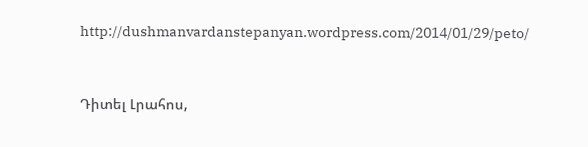http://dushmanvardanstepanyan.wordpress.com/2014/01/29/peto/


Դիտել Լրահոս,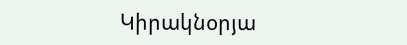Կիրակնօրյա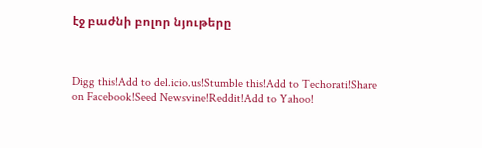էջ բաժնի բոլոր նյութերը



Digg this!Add to del.icio.us!Stumble this!Add to Techorati!Share on Facebook!Seed Newsvine!Reddit!Add to Yahoo!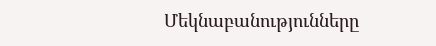Մեկնաբանությունները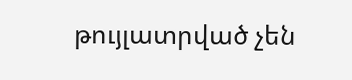թույլատրված չեն